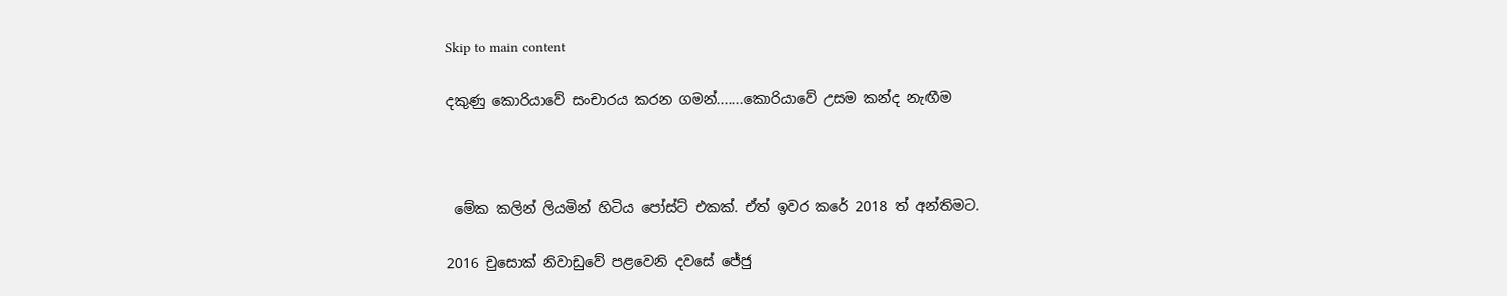Skip to main content

දකුණු කොරියාවේ සංචාරය කරන ගමන්.......කොරියාවේ උසම කන්ද නැඟීම



 මේක කලින් ලියමින් හිටිය පෝස්ට් එකක්. ඒත් ඉවර කරේ 2018 ත් අන්තිමට.

2016 චුසොක් නිවාඩුවේ පළවෙනි දවසේ ජේජු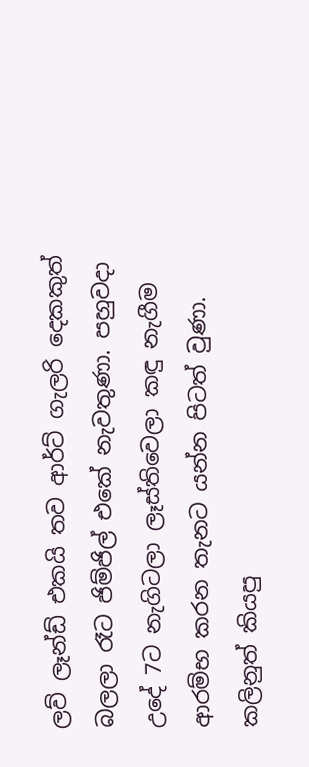ලව් ලෑන්ඩ් එකයි තව ආර්ට් ගැලරි දෙකකුත් බලලා රෑට ජිම්ජිල් එකේ නැවතුණා. පහුවදා උදේ 7ට නැගිටලා ලෑස්තිවෙලා කඳු නැගීම ආරම්භ කරන තැනට යන්න පිටත් වුණා. කලිනුත් කියපු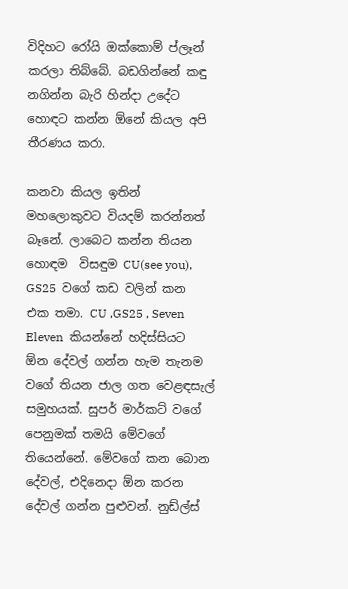විදිහට රෝයි ඔක්කොම් ප්ලෑන් කරලා තිබ්බේ. බඩගින්නේ කඳු නගින්න බැරි හින්දා උදේට හොඳට කන්න ඕනේ කියල අපි තීරණය කරා.

කනවා කියල ඉතින් මහලොකුවට වියදම් කරන්නත් බෑනේ. ලාබෙට කන්න තියන හොඳම  විසඳුම CU(see you), GS25  වගේ කඩ වලින් කන එක තමා. CU ,GS25 , Seven Eleven  කියන්නේ හදිස්සියට  ඕන දේවල් ගන්න හැම තැනම වගේ තියන ජාල ගත වෙළඳසැල් සමුහයක්. සුපර් මාර්කට් වගේ පෙනුමක් තමයි මේවගේ තියෙන්නේ. මේවගේ කන බොන දේවල්, එදිනෙදා ඕන කරන දේවල් ගන්න පුළුවන්. නුඩ්ල්ස්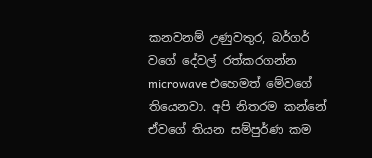කනවනම් උණුවතුර, බර්ගර් වගේ දේවල් රත්කරගන්න microwave එහෙමත් මේවගේ තියෙනවා. අපි නිතරම කන්නේ ඒවගේ තියන සම්පුර්ණ කම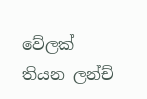වේලක් තියන ලන්ච්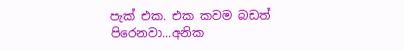පැක් එක. එක කවම බඩත් පිරෙනවා...අනික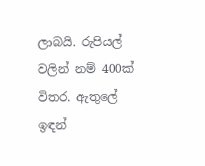ලාබයි. රුපියල් වලින් නම් 400ක් විතර. ඇතුලේ ඉඳන්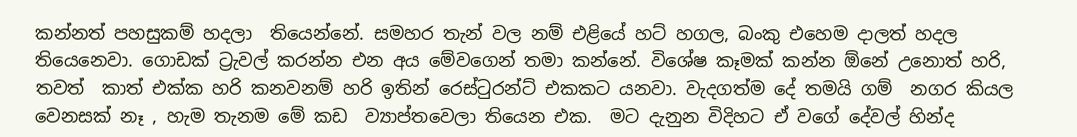කන්නත් පහසුකම් හදලා  තියෙන්නේ. සමහර තැන් වල නම් එළියේ හට් හගල, බංකු එහෙම දාලත් හදල තියෙනෙවා. ගොඩක් ට්‍රැවල් කරන්න එන අය මේවගෙන් තමා කන්නේ. විශේෂ කෑමක් කන්න ඕනේ උනොත් හරි, තවත්  කාත් එක්ක හරි කනවනම් හරි ඉතින් රෙස්ටුරන්ට් එකකට යනවා. වැදගත්ම දේ තමයි ගම්  නගර කියල වෙනසක් නෑ , හැම තැනම මේ කඩ  ව්‍යාප්තවෙලා තියෙන එක.  මට දැනුන විදිහට ඒ වගේ දේවල් හින්ද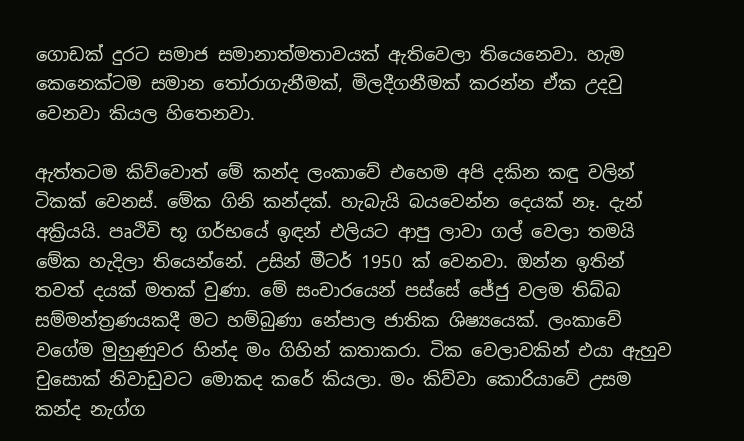ගොඩක් දුරට සමාජ සමානාත්මතාවයක් ඇතිවෙලා තියෙනෙවා. හැම කෙනෙක්ටම සමාන තෝරාගැනීමක්, මිලදීගනීමක් කරන්න ඒක උදවු වෙනවා කියල හිතෙනවා.

ඇත්තටම කිව්වොත් මේ කන්ද ලංකාවේ එහෙම අපි දකින කඳු වලින් ටිකක් වෙනස්. මේක ගිනි කන්දක්. හැබැයි බයවෙන්න දෙයක් නෑ. දැන් අක්‍රියයි. පෘථිවි භූ ගර්භයේ ඉඳන් එලියට ආපු ලාවා ගල් වෙලා තමයි මේක හැදිලා තියෙන්නේ. උසින් මීටර් 1950 ක් වෙනවා. ඔන්න ඉතින් තවත් දයක් මතක් වුණා. මේ සංචාරයෙන් පස්සේ ජේජු වලම තිබ්බ සම්මන්ත්‍රණයකදී මට හම්බුණා නේපාල ජාතික ශිෂ්‍යයෙක්. ලංකාවේ වගේම මුහුණුවර හින්ද මං ගිහින් කතාකරා. ටික වෙලාවකින් එයා ඇහුව චුසොක් නිවාඩුවට මොකද කරේ කියලා. මං කිව්වා කොරියාවේ උසම කන්ද නැග්ග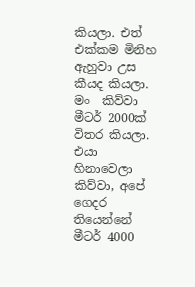කියලා. එත් එක්කම මිනිහ ඇහුවා උස කීයද කියලා. මං  කිව්වා මීටර් 2000ක් විතර කියලා. එයා හිනාවෙලා කිව්වා, අපේ ගෙදර තියෙන්නේ මීටර් 4000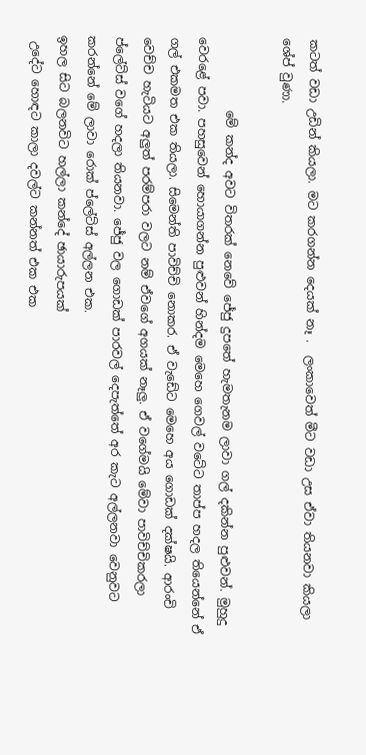කටත් වඩා උඩින් කියලා. මට කරගන්න දෙයක් නෑ .  ලංකාවෙත් මීට වඩා උස ඒවා තියනවා කියලා ශේප් වුණා.

            මේ කන්ද අවට විතරක් නෙවේ ජේජු දුපතේ හැමතැනම ලාවා ගල් දකින්න පුළුවන්. මුහුදු වෙරළේ පවා. පහසුවෙන් හොයාගන්න පුළුවන් හින්දම මෙහෙ ගෙවල් වටේට තාප්ප හදල තියෙන්නේ ඒ ගල් එකමත එක තියලා. සිමෙන්ති පාවිච්චි නොකර. ඒ වැඩේට මෙහෙ අය ගොඩක් දක්ෂයි. ආරංචි වෙච්ච හැටියට අලුත් පරම්පරා වලට නම් ඒවගේ අගයක් නෑලු. ඒ වගේමයි මේවා පාවිච්චිකරලා ප්ලේට්ස් වගේ හදලා තියනවා. ජේජු වල ගොඩක් පාරවල් දෙපැත්තේ අර කැට අල්ලනවා වෙනුවට කරන්නේ මේ ලාවා රොක් ප්ලේට්ස් අල්ලන එක.
ඉහල සිට බලනවිට හල්ලා කන්දේ ඡායාරුපයක්
 උදේට හොඳට කාලා දවල්ට කන්නත් එක එක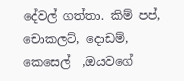දේවල් ගත්තා. කිම් පප්, චොකලට්, දොඩම්, කෙසෙල්  ,ඔයවගේ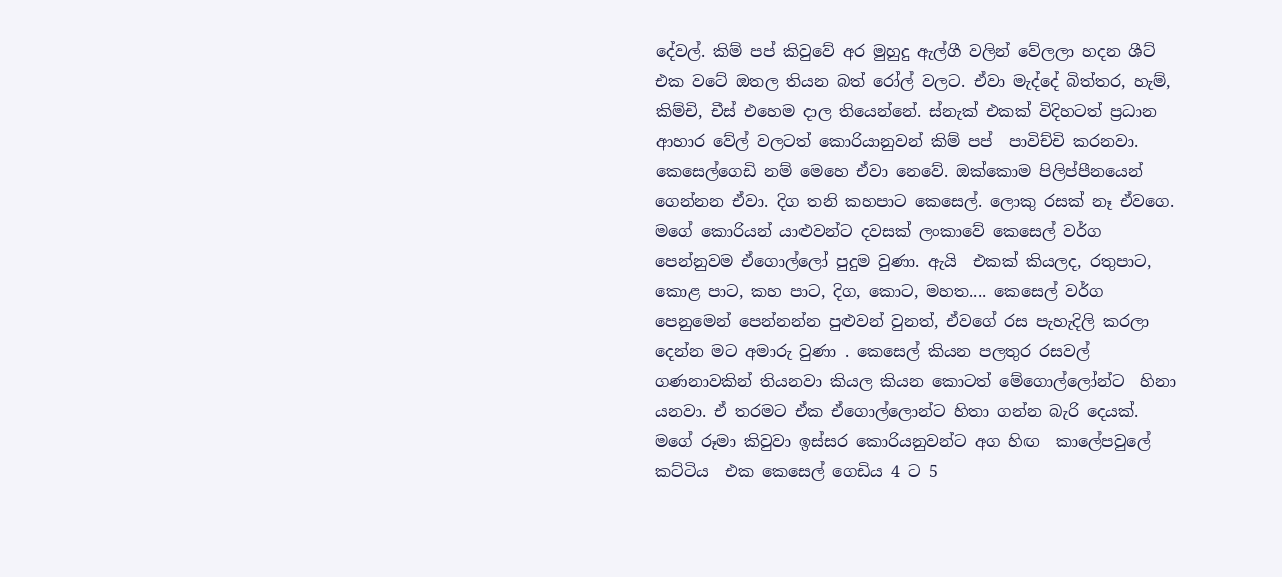දේවල්. කිම් පප් කිවුවේ අර මුහුදු ඇල්ගී වලින් වේලලා හදන ශීට් එක වටේ ඔතල තියන බත් රෝල් වලට. ඒවා මැද්දේ බිත්තර, හැම්, කිම්චි, චීස් එහෙම දාල තියෙන්නේ. ස්නැක් එකක් විදිහටත් ප්‍රධාන ආහාර වේල් වලටත් කොරියානුවන් කිම් පප්  පාවිච්චි කරනවා. කෙසෙල්ගෙඩි නම් මෙහෙ ඒවා නෙවේ. ඔක්කොම පිලිප්පීනයෙන් ගෙන්නන ඒවා. දිග තනි කහපාට කෙසෙල්. ලොකු රසක් නෑ ඒවගෙ. මගේ කොරියන් යාළුවන්ට දවසක් ලංකාවේ කෙසෙල් වර්ග පෙන්නුවම ඒගොල්ලෝ පුදුම වුණා. ඇයි  එකක් කියලද, රතුපාට, කොළ පාට, කහ පාට, දිග, කොට, මහත.... කෙසෙල් වර්ග පෙනුමෙන් පෙන්නන්න පුළුවන් වුනත්, ඒවගේ රස පැහැදිලි කරලා දෙන්න මට අමාරු වුණා . කෙසෙල් කියන පලතුර රසවල් ගණනාවකින් තියනවා කියල කියන කොටත් මේගොල්ලෝන්ට  හිනා යනවා. ඒ තරමට ඒක ඒගොල්ලොන්ට හිතා ගන්න බැරි දෙයක්. මගේ රූමා කිවුවා ඉස්සර කොරියනුවන්ට අග හිඟ  කාලේපවුලේ කට්ටිය  එක කෙසෙල් ගෙඩිය 4 ට 5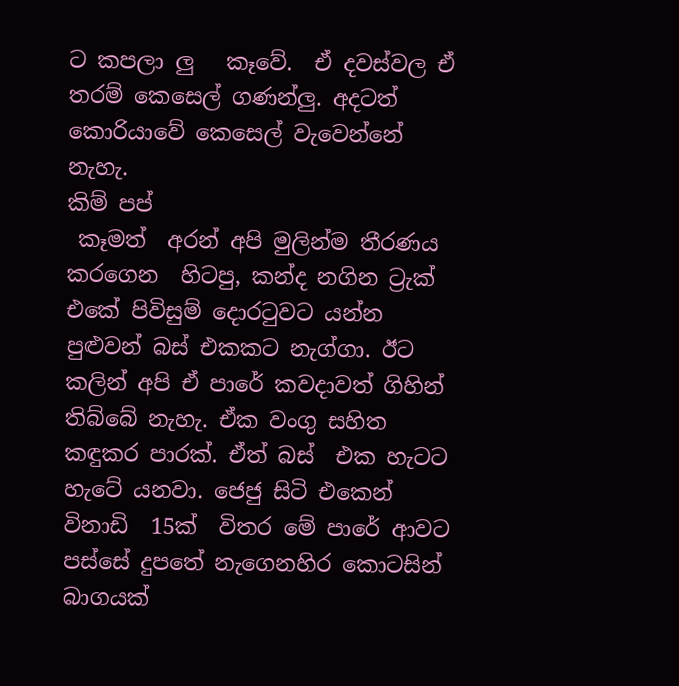ට කපලා ලු   කෑවේ.  ඒ දවස්වල ඒ තරම් කෙසෙල් ගණන්ලු. අදටත් කොරියාවේ කෙසෙල් වැවෙන්නේ නැහැ.
කිම් පප්
 කෑමත්  අරන් අපි මුලින්ම තීරණය කරගෙන  හිටපු, කන්ද නගින ට්‍රැක් එකේ පිවිසුම් දොරටුවට යන්න පුළුවන් බස් එකකට නැග්ගා. ඊට කලින් අපි ඒ පාරේ කවදාවත් ගිහින් තිබ්බේ නැහැ. ඒක වංගු සහිත කඳුකර පාරක්. ඒත් බස්  එක හැටට හැටේ යනවා. ජෙජු සිටි එකෙන් විනාඩි  15ක්  විතර මේ පාරේ ආවට පස්සේ දුපතේ නැගෙනහිර කොටසින් බාගයක්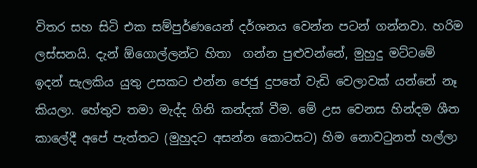විතර සහ සිටි එක සම්පුර්ණයෙන් දර්ශනය වෙන්න පටන් ගන්නවා. හරිම ලස්සනයි. දැන් ඕගොල්ලන්ට හිතා  ගන්න පුළුවන්නේ, මුහුදු මට්ටමේ ඉදන් සැලකිය යුතු උසකට එන්න ජෙජු දුපතේ වැඩි වෙලාවක් යන්නේ නෑ  කියලා. හේතුව තමා මැද්ද ගිනි කන්දක් වීම. මේ උස වෙනස හින්දම ශීත කාලේදී අපේ පැත්තට (මුහුදට අසන්න කොටසට) හිම නොවටුනත් හල්ලා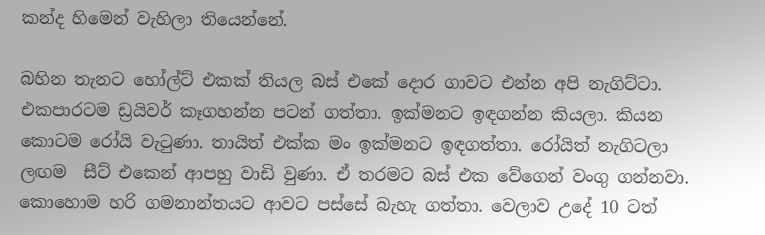කන්ද හිමෙන් වැහිලා තියෙන්නේ.

බහින තැනට හෝල්ට් එකක් තියල බස් එකේ දොර ගාවට එන්න අපි නැගිට්ටා. එකපාරටම ඩ්‍රයිවර් කෑගහන්න පටන් ගත්තා. ඉක්මනට ඉඳගන්න කියලා. කියන කොටම රෝයි වැටුණා. තායිත් එක්ක මං ඉක්මනට ඉඳගත්තා. රෝයිත් නැගිටලා ලඟම  සීට් එකෙන් ආපහු වාඩි වුණා. ඒ තරමට බස් එක වේගෙන් වංගු ගන්නවා. කොහොම හරි ගමනාන්තයට ආවට පස්සේ බැහැ ගත්තා. වෙලාව උදේ 10 ටත්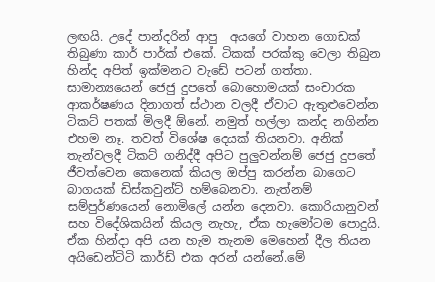ලඟයි. උදේ පාන්දරින් ආපු  අයගේ වාහන ගොඩක්  තිබුණා කාර් පාර්ක් එකේ. ටිකක් පරක්කු වෙලා තිබුන හින්ද අපිත් ඉක්මනට වැඩේ පටන් ගත්තා. සාමාන්‍යයෙන් ජෙජු දුපතේ බොහොමයක් සංචාරක ආකර්ෂණය දිනාගත් ස්ථාන වලදී ඒවාට ඇතුළුවෙන්න ටිකට් පතක් මිලදී ඕනේ. නමුත් හල්ලා කන්ද නගින්න එහම නෑ. තවත් විශේෂ දෙයක් තියනවා. අනික් තැන්වලදී ටිකට් ගනිද්දී අපිට පුලුවන්නම් ජෙජු දුපතේ ජීවත්වෙන කෙනෙක් කියල ඔප්පු කරන්න බාගෙට බාගයක් ඩිස්කවුන්ට් හම්බෙනවා. නැත්නම් සම්පුර්ණයෙන් නොමිලේ යන්න දෙනවා. කොරියානුවන් සහ විදේශිකයින් කියල නැහැ, ඒක හැමෝටම පොදුයි. ඒක හින්දා අපි යන හැම තැනම මෙහෙන් දීල තියන අයිඩෙන්ටිටි කාර්ඩ් එක අරන් යන්නේ.මේ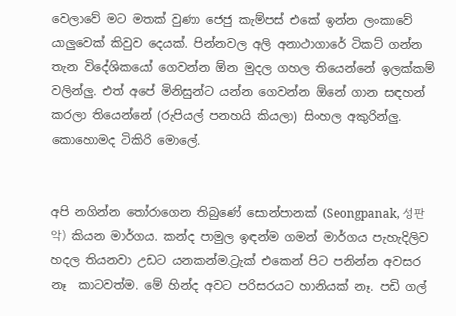වෙලාවේ මට මතක් වුණා ජෙජු කැම්පස් එකේ ඉන්න ලංකාවේ යාලුවෙක් කිවුව දෙයක්. පින්නවල අලි අනාථාගාරේ ටිකට් ගන්න තැන විදේශිකයෝ ගෙවන්න ඕන මුදල ගහල තියෙන්නේ ඉලක්කම් වලින්ලු. එත් අපේ මිනිසුන්ට යන්න ගෙවන්න ඕනේ ගාන සඳහන් කරලා තියෙන්නේ (රුපියල් පනහයි කියලා) සිංහල අකුරින්ලු. කොහොමද ටිකිරි මොලේ.


අපි නගින්න තෝරාගෙන තිබුණේ සොන්පානක් (Seongpanak, 성판악) කියන මාර්ගය. කන්ද පාමුල ඉඳන්ම ගමන් මාර්ගය පැහැදිලිව හදල තියනවා උඩට යනකන්ම.ට්‍රැක් එකෙන් පිට පනින්න අවසර නෑ  කාටවත්ම. මේ හින්ද අවට පරිසරයට හානියක් නෑ. පඩි ගල්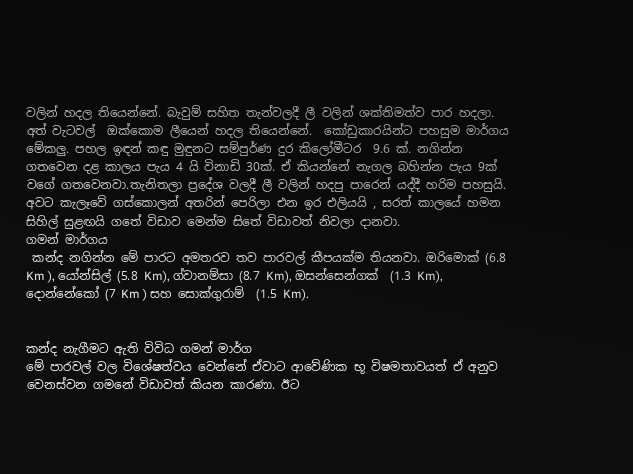වලින් හදල තියෙන්නේ. බැවුම් සහිත තැන්වලදී ලී වලින් ශක්තිමත්ව පාර හදලා. අත් වැටවල්  ඔක්කොම ලීයෙන් හදල තියෙන්නේ.  කෝඩුකාරයින්ට පහසුම මාර්ගය මේකලු. පහල ඉඳන් කඳු මුඳුනට සම්පුර්ණ දුර කිලෝමීටර  9.6 ක්. නගින්න ගතවෙන දළ කාලය පැය 4 යි විනාඩි 30ක්. ඒ කියන්නේ නැගල බහින්න පැය 9ක් වගේ ගතවෙනවා.තැනිතලා ප්‍රදේශ වලදී ලී වලින් හදපු පාරෙන් යද්දී හරිම පහසුයි. අවට කැලෑවේ ගස්කොලන් අතරින් පෙරිලා එන ඉර එලියයි , සරත් කාලයේ හමන සිහිල් සුළඟයි ගතේ විඩාව මෙන්ම සිතේ විඩාවත් නිවලා දානවා.
ගමන් මාර්ගය
 කන්ද නගින්න මේ පාරට අමතරව තව පාරවල් කීපයක්ම තියනවා. ඔරිමොක් (6.8 Km ), යෝන්සිල් (5.8 Km), ග්වානම්සා (8.7 Km), ඔසන්සෙන්ගක්  (1.3 Km), දොන්නේකෝ (7 Km ) සහ සොක්ගුරාම්  (1.5 Km).


කන්ද නැගීමට ඇති විවිධ ගමන් මාර්ග
මේ පාරවල් වල විශේෂත්වය වෙන්නේ ඒවාට ආවේණික භූ විෂමතාවයත් ඒ අනුව වෙනස්වන ගමනේ විඩාවත් කියන කාරණා. ඊට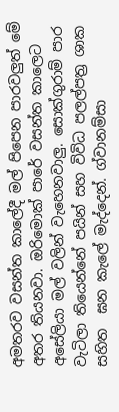අමතරව වසන්ත කාලේදී මල් පිපෙන පාරවලුත් මේ අතර තියනවා. ඔරිමොක් පාරේ වසන්ත කාලෙට අසේලියා මල් වලින් වැහෙනවාලු. සොක්ගුරාම් පාර වැටිලා තියෙන්නේ පයින් සහ විවිධ පලල්පත්‍ර ශාක සහිත  ඝන කැලේ මැද්දෙන්. ග්වානම්සා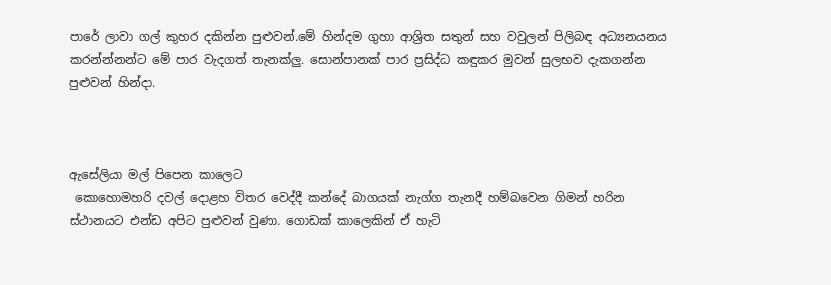පාරේ ලාවා ගල් කුහර දකින්න පුළුවන්.මේ හින්දම ගුහා ආශ්‍රිත සතුන් සහ වවුලන් පිලිබඳ අධ්‍යනයනය කරන්න්නන්ට මේ පාර වැදගත් තැනක්ලු. සොන්පානක් පාර ප්‍රසිද්ධ කඳුකර මුවන් සුලභව දැකගන්න පුළුවන් හින්දා.



ඇසේලියා මල් පිපෙන කාලෙට
 කොහොමහරි දවල් දොළහ විතර වෙද්දී කන්දේ බාගයක් නැග්ග තැනදී හම්බවෙන ගිමන් හරින ස්ථානයට එන්ඩ අපිට පුළුවන් වුණා. ගොඩක් කාලෙකින් ඒ හැටි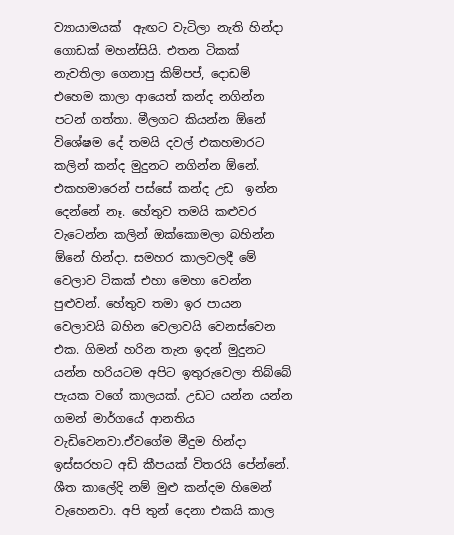ව්‍යායාමයක්  ඇඟට වැටිලා නැති හින්දා ගොඩක් මහන්සියි. එතන ටිකක් නැවතිලා ගෙනාපු කිම්පප්, දොඩම් එහෙම කාලා ආයෙත් කන්ද නගින්න පටන් ගත්තා. මීලගට කියන්න ඕනේ විශේෂම දේ තමයි දවල් එකහමාරට කලින් කන්ද මුදුනට නගින්න ඕනේ. එකහමාරෙන් පස්සේ කන්ද උඩ  ඉන්න දෙන්නේ නෑ. හේතුව තමයි කළුවර වැටෙන්න කලින් ඔක්කොමලා බහින්න ඕනේ හින්දා. සමහර කාලවලදී මේ වෙලාව ටිකක් එහා මෙහා වෙන්න පුළුවන්. හේතුව තමා ඉර පායන වෙලාවයි බහින වෙලාවයි වෙනස්වෙන එක. ගිමන් හරින තැන ඉදන් මුදුනට යන්න හරියටම අපිට ඉතුරුවෙලා තිබ්බේ පැයක වගේ කාලයක්. උඩට යන්න යන්න ගමන් මාර්ගයේ ආනතිය වැඩිවෙනවා.ඒවගේම මීදුම හින්දා ඉස්සරහට අඩි කීපයක් විතරයි පේන්නේ. ශීත කාලේදි නම් මුළු කන්දම හිමෙන් වැහෙනවා. අපි තුන් දෙනා එකයි කාල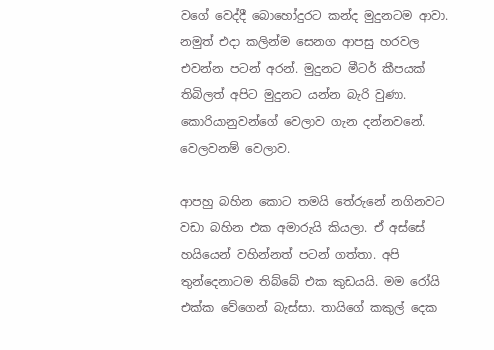වගේ වෙද්දී බොහෝදුරට කන්ද මුදුනටම ආවා. නමුත් එදා කලින්ම සෙනග ආපසු හරවල එවන්න පටන් අරන්. මුදුනට මීටර් කීපයක් තිබිලත් අපිට මුදුනට යන්න බැරි වුණා. කොරියානුවන්ගේ වෙලාව ගැන දන්නවනේ. වෙලවනම් වෙලාව.

ආපහු බහින කොට තමයි තේරුනේ නගිනවට වඩා බහින එක අමාරුයි කියලා. ඒ අස්සේ හයියෙන් වහින්නත් පටන් ගත්තා. අපි තුන්දෙනාටම තිබ්බේ එක කුඩයයි. මම රෝයි එක්ක වේගෙන් බැස්සා. තායිගේ කකුල් දෙක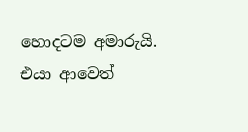හොදටම අමාරුයි. එයා ආවෙත්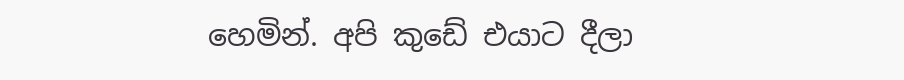හෙමින්. අපි කුඩේ එයාට දීලා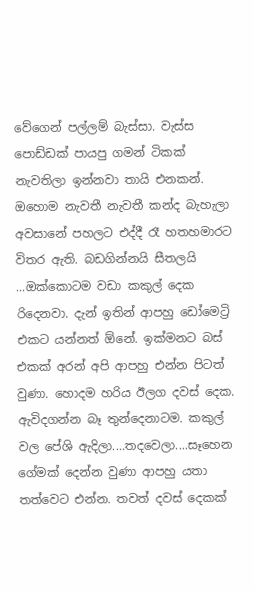වේගෙන් පල්ලම් බැස්සා. වැස්ස පොඩ්ඩක් පායපු ගමන් ටිකක් නැවතිලා ඉන්නවා තායි එනකන්. ඔහොම නැවතී නැවතී කන්ද බැහැලා අවසානේ පහලට එද්දී රෑ හතහමාරට විතර ඇති. බඩගින්නයි සීතලයි ...ඔක්කොටම වඩා කකුල් දෙක රිදෙනවා. දැන් ඉතින් ආපහු ඩෝමෙට්‍රි එකට යන්නත් ඕනේ. ඉක්මනට බස් එකක් අරන් අපි ආපහු එන්න පිටත් වුණා. හොදම හරිය ඊලග දවස් දෙක. ඇවිදගන්න බෑ තුන්දෙනාටම. කකුල් වල පේශි ඇදිලා....තදවෙලා....සෑහෙන ගේමක් දෙන්න වුණා ආපහු යතා තත්වෙට එන්න. තවත් දවස් දෙකක්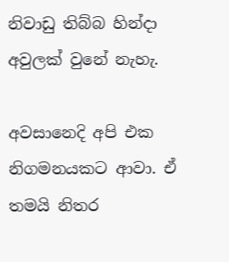නිවාඩු තිබ්බ හින්දා අවුලක් වුනේ නැහැ.

අවසානෙදි අපි එක නිගමනයකට ආවා. ඒ තමයි නිතර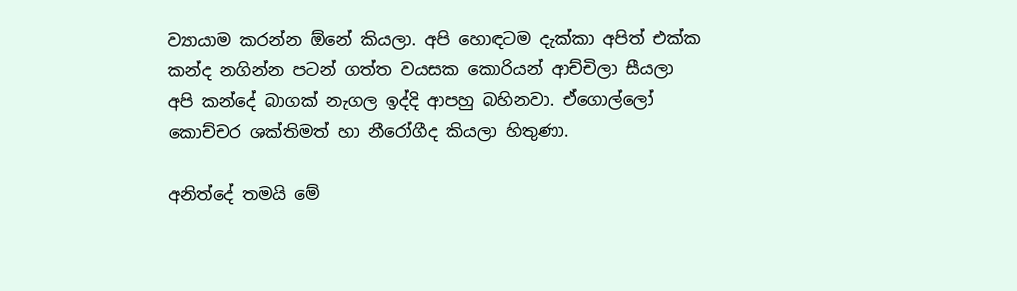ව්‍යායාම කරන්න ඕනේ කියලා. අපි හොඳටම දැක්කා අපිත් එක්ක කන්ද නගින්න පටන් ගත්ත වයසක කොරියන් ආච්චිලා සීයලා අපි කන්දේ බාගක් නැගල ඉද්දි ආපහු බහිනවා. ඒගොල්ලෝ කොච්චර ශක්තිමත් හා නීරෝගීද කියලා හිතුණා.

අනිත්දේ තමයි මේ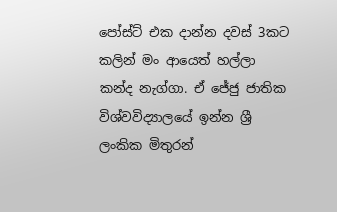පෝස්ට් එක දාන්න දවස් 3කට කලින් මං ආයෙත් හල්ලා කන්ද නැග්ගා. ඒ ජේජු ජාතික විශ්වවිද්‍යාලයේ ඉන්න ශ්‍රී ලංකික මිතුරන්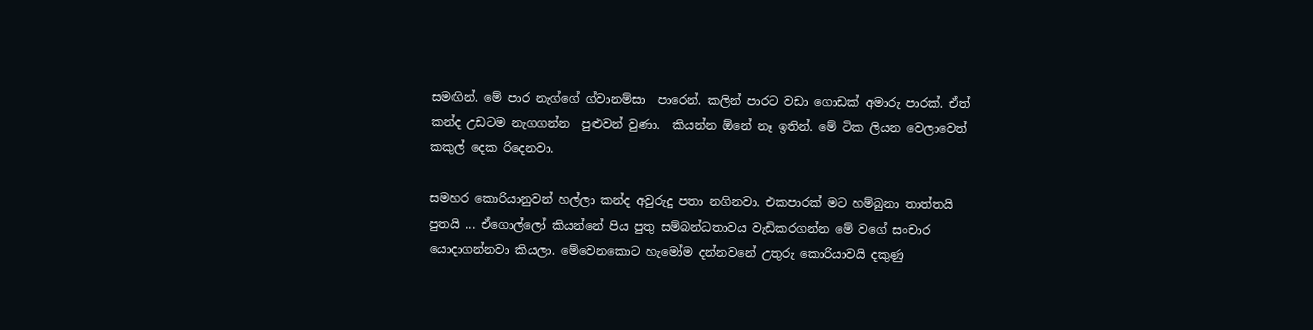සමඟින්. මේ පාර නැග්ගේ ග්වානම්සා  පාරෙන්. කලින් පාරට වඩා ගොඩක් අමාරු පාරක්. ඒත් කන්ද උඩටම නැගගන්න  පුළුවන් වුණා.  කියන්න ඕනේ නෑ ඉතින්. මේ ටික ලියන වෙලාවෙත් කකුල් දෙක රිදෙනවා.

සමහර කොරියානුවන් හල්ලා කන්ද අවුරුදු පතා නගිනවා. එකපාරක් මට හම්බුනා තාත්තයි පුතයි ... ඒගොල්ලෝ කියන්නේ පිය පුතු සම්බන්ධතාවය වැඩිකරගන්න මේ වගේ සංචාර යොදාගන්නවා කියලා. මේවෙනකොට හැමෝම දන්නවනේ උතුරු කොරියාවයි දකුණු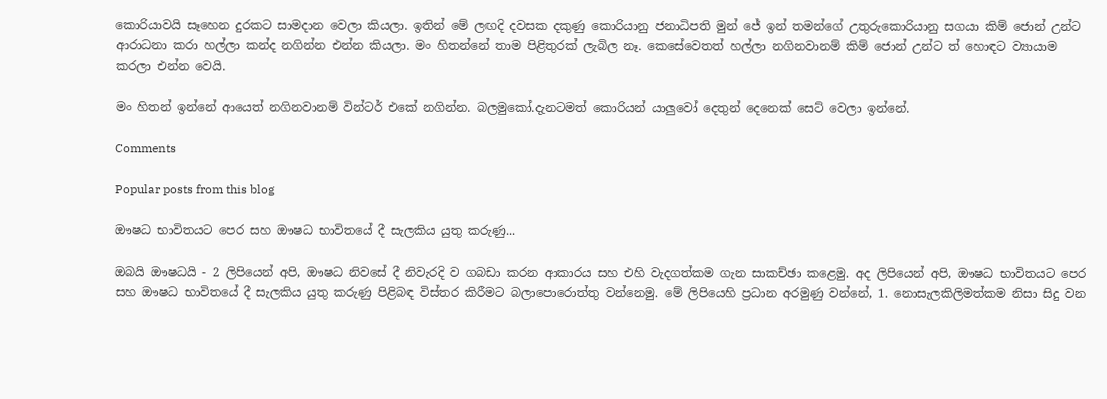කොරියාවයි සෑහෙන දුරකට සාමදාන වෙලා කියලා. ඉතින් මේ ලඟදි දවසක දකුණු කොරියානු ජනාධිපති මුන් ජේ ඉන් තමන්ගේ උතුරුකොරියානු සගයා කිම් ජොන් උන්ට  ආරාධනා කරා හල්ලා කන්ද නගින්න එන්න කියලා. මං හිතන්නේ තාම පිළිතුරක් ලැබිල නෑ. කෙසේවෙතත් හල්ලා නගිනවානම් කිම් ජොන් උන්ට ත් හොඳට ව්‍යායාම කරලා එන්න වෙයි.

මං හිතන් ඉන්නේ ආයෙත් නගිනවානම් වින්ටර් එකේ නගින්න. බලමුකෝ.දැනටමත් කොරියන් යාලුවෝ දෙතුන් දෙනෙක් සෙට් වෙලා ඉන්නේ.

Comments

Popular posts from this blog

ඖෂධ භාවිතයට පෙර සහ ඖෂධ භාවිතයේ දී සැලකිය යුතු කරුණු...

ඔබයි ඖෂධයි - 2 ලිපියෙන් අපි, ඖෂධ නිවසේ දී නිවැරදි ව ගබඩා කරන ආකාරය සහ එහි වැදගත්කම ගැන සාකච්ඡා කළෙමු. අද ලිපියෙන් අපි, ඖෂධ භාවිතයට පෙර සහ ඖෂධ භාවිතයේ දී සැලකිය යුතු කරුණු පිළිබඳ විස්‌තර කිරීමට බලාපොරොත්තු වන්නෙමු. මේ ලිපියෙහි ප්‍රධාන අරමුණු වන්නේ, 1. නොසැලකිලිමත්කම නිසා සිදු වන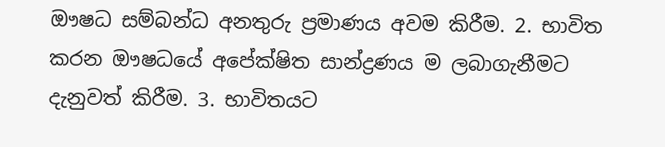ඖෂධ සම්බන්ධ අනතුරු ප්‍රමාණය අවම කිරීම. 2. භාවිත කරන ඖෂධයේ අපේක්ෂිත සාන්ද්‍රණය ම ලබාගැනීමට දැනුවත් කිරීම. 3. භාවිතයට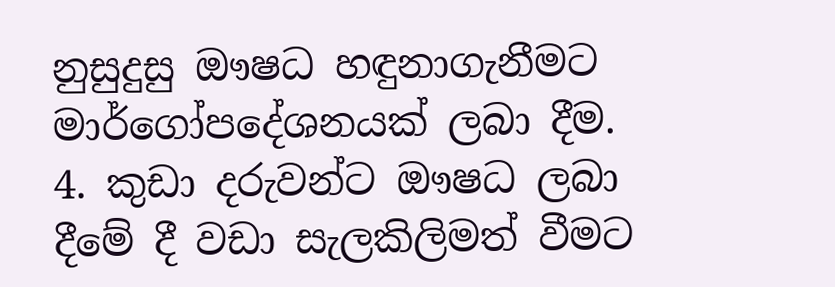නුසුදුසු ඖෂධ හඳුනාගැනීමට මාර්ගෝපදේශනයක්‌ ලබා දීම. 4. කුඩා දරුවන්ට ඖෂධ ලබා දීමේ දී වඩා සැලකිලිමත් වීමට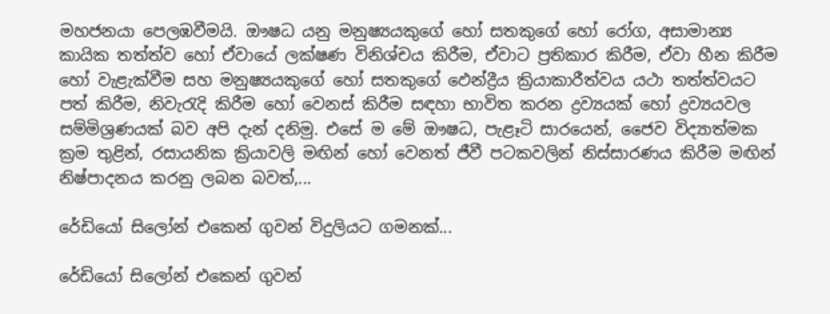මහජනයා පෙලඹවීමයි. ඖෂධ යනු මනුෂ්‍යයකුගේ හෝ සතකුගේ හෝ රෝග, අසාමාන්‍ය කායික තත්ත්ව හෝ ඒවායේ ලක්ෂණ විනිශ්චය කිරීම, ඒවාට ප්‍රතිකාර කිරීම, ඒවා හීන කිරීම හෝ වැළැක්‌වීම සහ මනුෂ්‍යයකුගේ හෝ සතකුගේ ඵෙන්ද්‍රීය ක්‍රියාකාරීත්වය යථා තත්ත්වයට පත් කිරීම, නිවැරැදි කිරීම හෝ වෙනස්‌ කිරීම සඳහා භාවිත කරන ද්‍රව්‍යයක්‌ හෝ ද්‍රව්‍යයවල සම්මිශ්‍රණයක්‌ බව අපි දැන් දනිමු. එසේ ම මේ ඖෂධ, පැළෑටි සාරයෙන්, ජෛව විද්‍යාත්මක ක්‍රම තුළින්, රසායනික ක්‍රියාවලි මඟින් හෝ වෙනත් ජීවී පටකවලින් නිස්‌සාරණය කිරීම මඟින් නිෂ්පාදනය කරනු ලබන බවත්,...

රේඩියෝ සිලෝන් එකෙන් ගුවන් විදුලියට ගමනක්...

රේඩියෝ සිලෝන් එකෙන් ගුවන්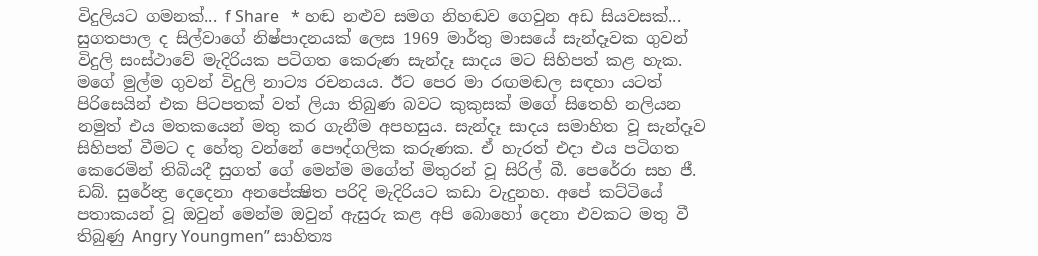විදුලියට ගමනක්... f Share   * හඬ නළුව සමග නිහඬව ගෙවුන අඩ සියවසක්...     සුගතපාල ද සිල්වාගේ නිෂ්පාදනයක් ලෙස 1969 මාර්තු මාසයේ සැන්දෑවක ගුවන් විදුලි සංස්ථාවේ මැදිරියක පටිගත කෙරුණ සැන්දෑ සාදය මට සිහිපත් කළ හැක. මගේ මුල්ම ගුවන් විදුලි නාට්‍ය රචනයය. ඊට පෙර මා රඟමඬල සඳහා යටත් පිරිසෙයින් එක පිටපතක් වත් ලියා තිබුණ බවට කුකුසක් මගේ සිතෙහි නලියන නමුත් එය මතකයෙන් මතු කර ගැනීම අපහසුය. සැන්දෑ සාදය සමාහිත වූ සැන්දෑව සිහිපත් වීමට ද හේතු වන්නේ පෞද්ගලික කරුණක. ඒ හැරත් එදා එය පටිගත කෙරෙමින් තිබියදී සුගත් ගේ මෙන්ම මගේත් මිතුරන් වූ සිරිල් බී. පෙරේරා සහ ජී. ඩබ්. සුරේන්‍ද්‍ර දෙදෙනා අනපේක්‍ෂිත පරිදි මැදිරියට කඩා වැදුනහ. අපේ කට්ටියේ පතාකයන් වූ ඔවුන් මෙන්ම ඔවුන් ඇසුරු කළ අපි බොහෝ දෙනා එවකට මතු වී තිබුණු Angry Youngmen” සාහිත්‍ය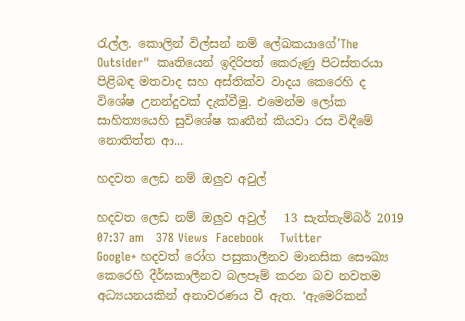රැල්ල. කොලින් විල්සන් නම් ලේඛකයාගේ'The Outsider"  කෘතියෙන් ඉදිරිපත් කෙරුණු පිටස්තරයා පිළිබඳ මතවාද සහ අස්තික්ව වාදය කෙරෙහි ද විශේෂ උනන්දුවක් දැක්වීමු. එමෙන්ම ලෝක සාහිත්‍යයෙහි සුවිශේෂ කෘතීන් කියවා රස විඳීමේ නොතිත්ත ආ...

හදවත ලෙඩ නම් ඔලුව අවුල්

හදවත ලෙඩ නම් ඔලුව අවුල්   13 සැත්තැම්බර් 2019 07:37 am   378 Views  Facebook    Twitter    Google+ හදවත් රෝග පසුකාලීනව මානසික සෞඛ්‍ය කෙරෙහි දීර්ඝකාලීනව බලපෑම් කරන බව නවතම අධ්‍යයනයකින් අනාවරණය වී ඇත. ‘ඇමෙරිකන්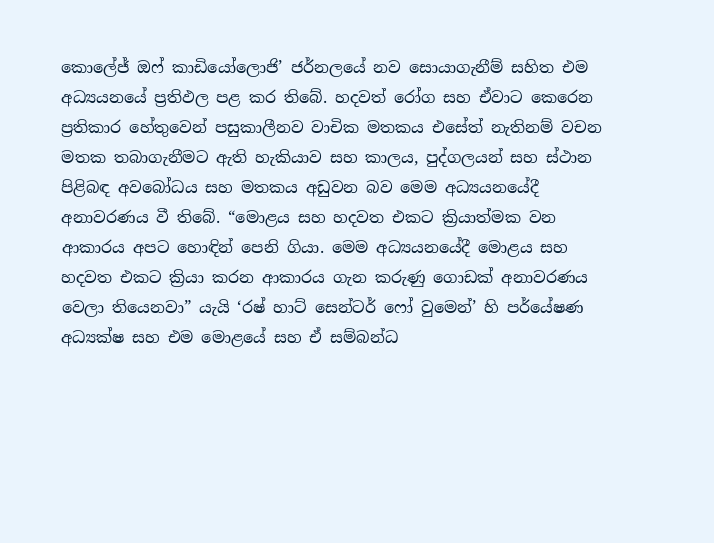කොලේජ් ඔෆ් කාඩියෝලොජි’ ජර්නලයේ නව සොයාගැනීම් සහිත එම අධ්‍යයනයේ ප්‍රතිඵල පළ කර තිබේ. හදවත් රෝග සහ ඒවාට කෙරෙන ප්‍රතිකාර හේතුවෙන් පසුකාලීනව වාචික මතකය එසේත් නැතිනම් වචන මතක තබාගැනීමට ඇති හැකියාව සහ කාලය, පුද්ගලයන් සහ ස්ථාන පිළිබඳ අවබෝධය සහ මතකය අඩුවන බව මෙම අධ්‍යයනයේදී අනාවරණය වී තිබේ. “මොළය සහ හදවත එකට ක්‍රියාත්මක වන ආකාරය අපට හොඳින් පෙනි ගියා. මෙම අධ්‍යයනයේදී මොළය සහ හදවත එකට ක්‍රියා කරන ආකාරය ගැන කරුණු ගොඩක් අනාවරණය වෙලා තියෙනවා” යැයි ‘රෂ් හාට් සෙන්ටර් ෆෝ වුමෙන්’ හි පර්යේෂණ අධ්‍යක්ෂ සහ එම මොළයේ සහ ඒ සම්බන්ධ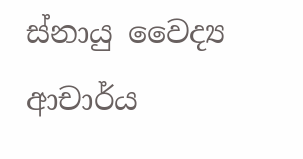ස්නායු වෛද්‍ය ආචාර්ය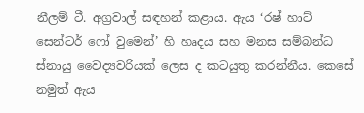නීලම් ටී. අග්‍රවාල් සඳහන් කළාය. ඇය ‘රෂ් හාට් සෙන්ටර් ෆෝ වුමෙන්’ හි හෘදය සහ මනස සම්බන්ධ ස්නායු වෛද්‍යවරියක් ලෙස ද කටයුතු කරන්නීය. කෙසේ නමුත් ඇය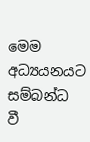මෙම අධ්‍යයනයට සම්බන්ධ වී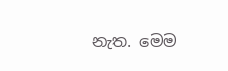නැත. මෙම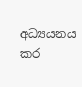අධ්‍යයනය කර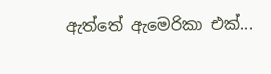ඇත්තේ ඇමෙරිකා එක්...